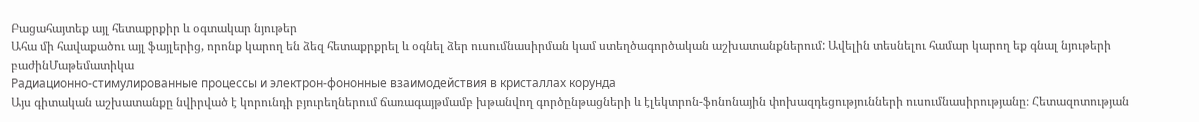Բացահայտեք այլ հետաքրքիր և օգտակար նյութեր
Ահա մի հավաքածու այլ ֆայլերից, որոնք կարող են ձեզ հետաքրքրել և օգնել ձեր ուսումնասիրման կամ ստեղծագործական աշխատանքներում: Ավելին տեսնելու համար կարող եք գնալ նյութերի բաժինՄաթեմատիկա
Радиационно-стимулированные процессы и электрон-фононные взаимодействия в кристаллах корунда
Այս գիտական աշխատանքը նվիրված է կորունդի բյուրեղներում ճառագայթմամբ խթանվող գործընթացների և էլեկտրոն-ֆոնոնային փոխազդեցությունների ուսումնասիրությանը։ Հետազոտության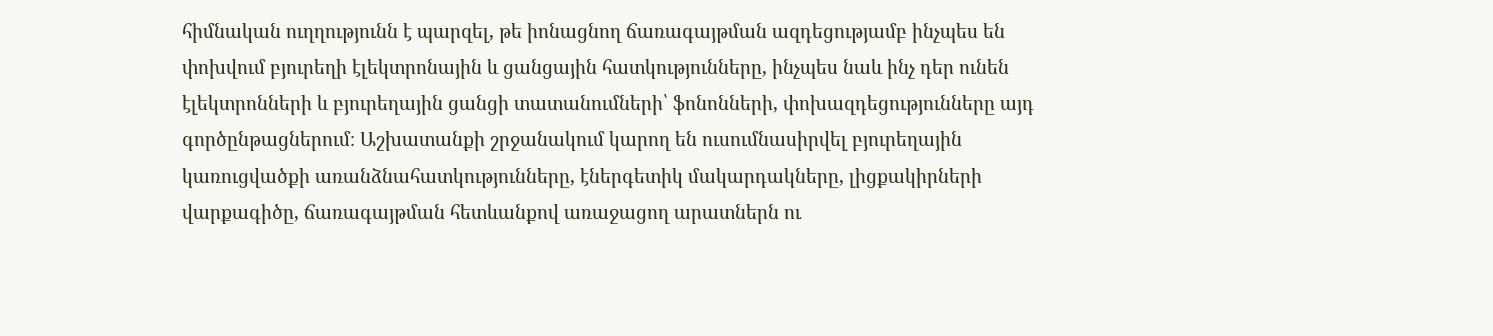հիմնական ուղղությունն է պարզել, թե իոնացնող ճառագայթման ազդեցությամբ ինչպես են փոխվում բյուրեղի էլեկտրոնային և ցանցային հատկությունները, ինչպես նաև ինչ դեր ունեն էլեկտրոնների և բյուրեղային ցանցի տատանումների՝ ֆոնոնների, փոխազդեցությունները այդ գործընթացներում։ Աշխատանքի շրջանակում կարող են ուսումնասիրվել բյուրեղային կառուցվածքի առանձնահատկությունները, էներգետիկ մակարդակները, լիցքակիրների վարքագիծը, ճառագայթման հետևանքով առաջացող արատներն ու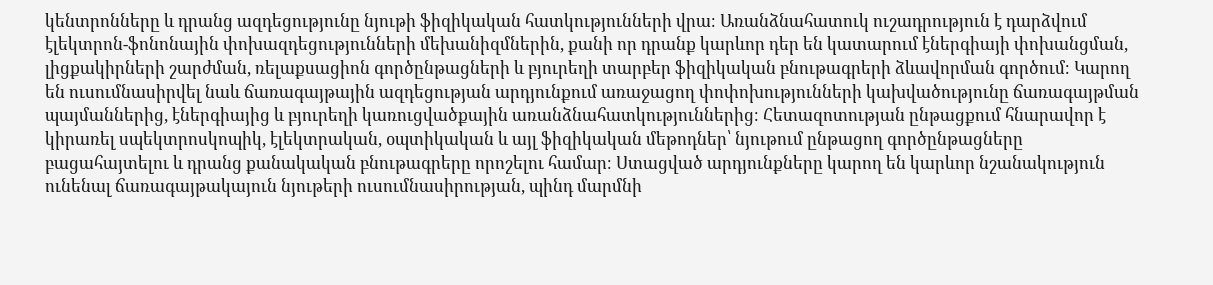կենտրոնները և դրանց ազդեցությունը նյութի ֆիզիկական հատկությունների վրա։ Առանձնահատուկ ուշադրություն է դարձվում էլեկտրոն-ֆոնոնային փոխազդեցությունների մեխանիզմներին, քանի որ դրանք կարևոր դեր են կատարում էներգիայի փոխանցման, լիցքակիրների շարժման, ռելաքսացիոն գործընթացների և բյուրեղի տարբեր ֆիզիկական բնութագրերի ձևավորման գործում։ Կարող են ուսումնասիրվել նաև ճառագայթային ազդեցության արդյունքում առաջացող փոփոխությունների կախվածությունը ճառագայթման պայմաններից, էներգիայից և բյուրեղի կառուցվածքային առանձնահատկություններից։ Հետազոտության ընթացքում հնարավոր է կիրառել սպեկտրոսկոպիկ, էլեկտրական, օպտիկական և այլ ֆիզիկական մեթոդներ՝ նյութում ընթացող գործընթացները բացահայտելու և դրանց քանակական բնութագրերը որոշելու համար։ Ստացված արդյունքները կարող են կարևոր նշանակություն ունենալ ճառագայթակայուն նյութերի ուսումնասիրության, պինդ մարմնի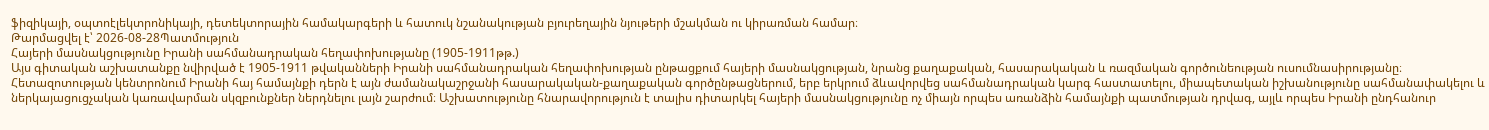ֆիզիկայի, օպտոէլեկտրոնիկայի, դետեկտորային համակարգերի և հատուկ նշանակության բյուրեղային նյութերի մշակման ու կիրառման համար։
Թարմացվել է՝ 2026-08-28Պատմություն
Հայերի մասնակցությունը Իրանի սահմանադրական հեղափոխությանը (1905-1911թթ.)
Այս գիտական աշխատանքը նվիրված է 1905-1911 թվականների Իրանի սահմանադրական հեղափոխության ընթացքում հայերի մասնակցության, նրանց քաղաքական, հասարակական և ռազմական գործունեության ուսումնասիրությանը։ Հետազոտության կենտրոնում Իրանի հայ համայնքի դերն է այն ժամանակաշրջանի հասարակական-քաղաքական գործընթացներում, երբ երկրում ձևավորվեց սահմանադրական կարգ հաստատելու, միապետական իշխանությունը սահմանափակելու և ներկայացուցչական կառավարման սկզբունքներ ներդնելու լայն շարժում։ Աշխատությունը հնարավորություն է տալիս դիտարկել հայերի մասնակցությունը ոչ միայն որպես առանձին համայնքի պատմության դրվագ, այլև որպես Իրանի ընդհանուր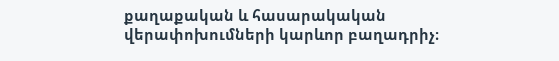քաղաքական և հասարակական վերափոխումների կարևոր բաղադրիչ։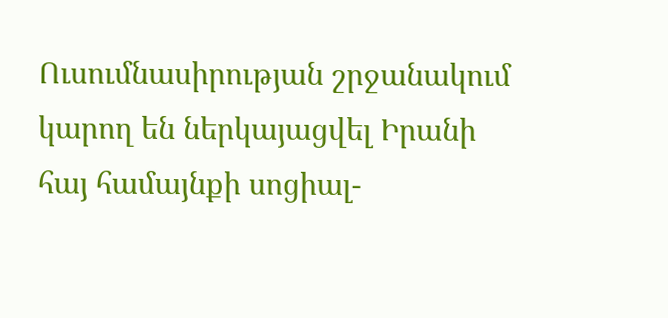Ուսումնասիրության շրջանակում կարող են ներկայացվել Իրանի հայ համայնքի սոցիալ-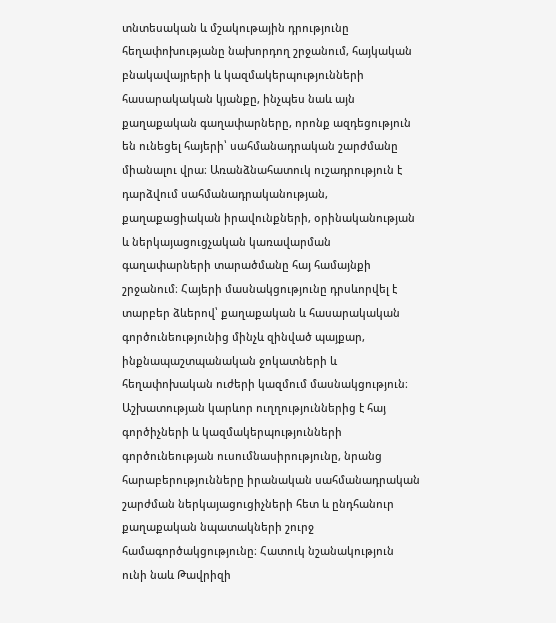տնտեսական և մշակութային դրությունը հեղափոխությանը նախորդող շրջանում, հայկական բնակավայրերի և կազմակերպությունների հասարակական կյանքը, ինչպես նաև այն քաղաքական գաղափարները, որոնք ազդեցություն են ունեցել հայերի՝ սահմանադրական շարժմանը միանալու վրա։ Առանձնահատուկ ուշադրություն է դարձվում սահմանադրականության, քաղաքացիական իրավունքների, օրինականության և ներկայացուցչական կառավարման գաղափարների տարածմանը հայ համայնքի շրջանում։ Հայերի մասնակցությունը դրսևորվել է տարբեր ձևերով՝ քաղաքական և հասարակական գործունեությունից մինչև զինված պայքար, ինքնապաշտպանական ջոկատների և հեղափոխական ուժերի կազմում մասնակցություն։ Աշխատության կարևոր ուղղություններից է հայ գործիչների և կազմակերպությունների գործունեության ուսումնասիրությունը, նրանց հարաբերությունները իրանական սահմանադրական շարժման ներկայացուցիչների հետ և ընդհանուր քաղաքական նպատակների շուրջ համագործակցությունը։ Հատուկ նշանակություն ունի նաև Թավրիզի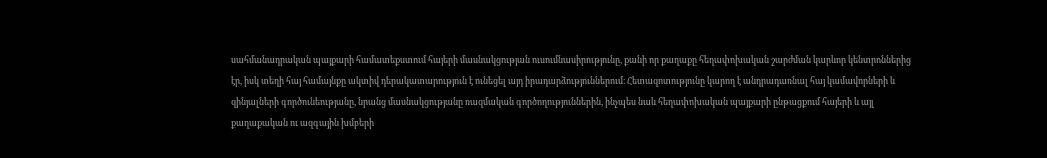սահմանադրական պայքարի համատեքստում հայերի մասնակցության ուսումնասիրությունը, քանի որ քաղաքը հեղափոխական շարժման կարևոր կենտրոններից էր, իսկ տեղի հայ համայնքը ակտիվ դերակատարություն է ունեցել այդ իրադարձություններում։ Հետազոտությունը կարող է անդրադառնալ հայ կամավորների և զինյալների գործունեությանը, նրանց մասնակցությանը ռազմական գործողություններին, ինչպես նաև հեղափոխական պայքարի ընթացքում հայերի և այլ քաղաքական ու ազգային խմբերի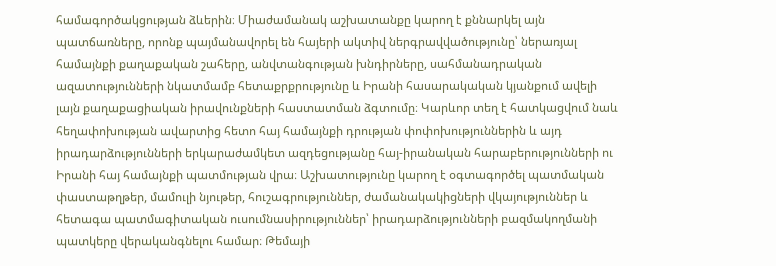համագործակցության ձևերին։ Միաժամանակ աշխատանքը կարող է քննարկել այն պատճառները, որոնք պայմանավորել են հայերի ակտիվ ներգրավվածությունը՝ ներառյալ համայնքի քաղաքական շահերը, անվտանգության խնդիրները, սահմանադրական ազատությունների նկատմամբ հետաքրքրությունը և Իրանի հասարակական կյանքում ավելի լայն քաղաքացիական իրավունքների հաստատման ձգտումը։ Կարևոր տեղ է հատկացվում նաև հեղափոխության ավարտից հետո հայ համայնքի դրության փոփոխություններին և այդ իրադարձությունների երկարաժամկետ ազդեցությանը հայ-իրանական հարաբերությունների ու Իրանի հայ համայնքի պատմության վրա։ Աշխատությունը կարող է օգտագործել պատմական փաստաթղթեր, մամուլի նյութեր, հուշագրություններ, ժամանակակիցների վկայություններ և հետագա պատմագիտական ուսումնասիրություններ՝ իրադարձությունների բազմակողմանի պատկերը վերականգնելու համար։ Թեմայի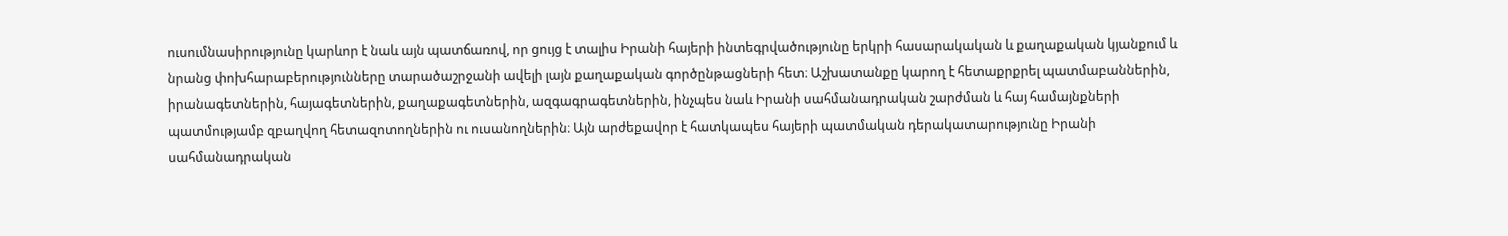ուսումնասիրությունը կարևոր է նաև այն պատճառով, որ ցույց է տալիս Իրանի հայերի ինտեգրվածությունը երկրի հասարակական և քաղաքական կյանքում և նրանց փոխհարաբերությունները տարածաշրջանի ավելի լայն քաղաքական գործընթացների հետ։ Աշխատանքը կարող է հետաքրքրել պատմաբաններին, իրանագետներին, հայագետներին, քաղաքագետներին, ազգագրագետներին, ինչպես նաև Իրանի սահմանադրական շարժման և հայ համայնքների պատմությամբ զբաղվող հետազոտողներին ու ուսանողներին։ Այն արժեքավոր է հատկապես հայերի պատմական դերակատարությունը Իրանի սահմանադրական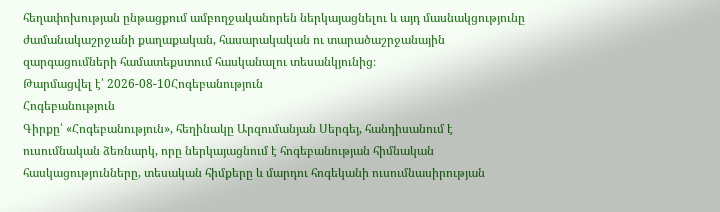հեղափոխության ընթացքում ամբողջականորեն ներկայացնելու և այդ մասնակցությունը ժամանակաշրջանի քաղաքական, հասարակական ու տարածաշրջանային զարգացումների համատեքստում հասկանալու տեսանկյունից։
Թարմացվել է՝ 2026-08-10Հոգեբանություն
Հոգեբանություն
Գիրքը՝ «Հոգեբանություն», հեղինակը Արզումանյան Սերգեյ, հանդիսանում է ուսումնական ձեռնարկ, որը ներկայացնում է հոգեբանության հիմնական հասկացությունները, տեսական հիմքերը և մարդու հոգեկանի ուսումնասիրության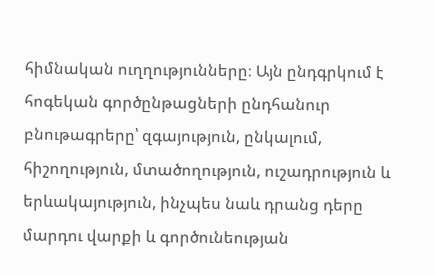հիմնական ուղղությունները։ Այն ընդգրկում է հոգեկան գործընթացների ընդհանուր բնութագրերը՝ զգայություն, ընկալում, հիշողություն, մտածողություն, ուշադրություն և երևակայություն, ինչպես նաև դրանց դերը մարդու վարքի և գործունեության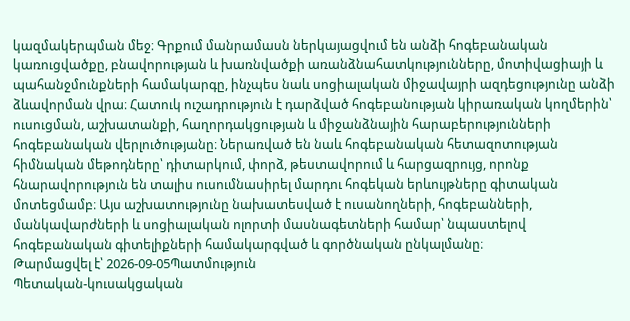կազմակերպման մեջ։ Գրքում մանրամասն ներկայացվում են անձի հոգեբանական կառուցվածքը, բնավորության և խառնվածքի առանձնահատկությունները, մոտիվացիայի և պահանջմունքների համակարգը, ինչպես նաև սոցիալական միջավայրի ազդեցությունը անձի ձևավորման վրա։ Հատուկ ուշադրություն է դարձված հոգեբանության կիրառական կողմերին՝ ուսուցման, աշխատանքի, հաղորդակցության և միջանձնային հարաբերությունների հոգեբանական վերլուծությանը։ Ներառված են նաև հոգեբանական հետազոտության հիմնական մեթոդները՝ դիտարկում, փորձ, թեստավորում և հարցազրույց, որոնք հնարավորություն են տալիս ուսումնասիրել մարդու հոգեկան երևույթները գիտական մոտեցմամբ։ Այս աշխատությունը նախատեսված է ուսանողների, հոգեբանների, մանկավարժների և սոցիալական ոլորտի մասնագետների համար՝ նպաստելով հոգեբանական գիտելիքների համակարգված և գործնական ընկալմանը։
Թարմացվել է՝ 2026-09-05Պատմություն
Պետական-կուսակցական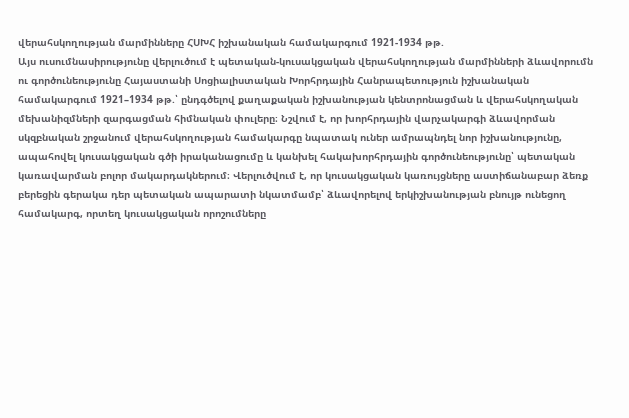վերահսկողության մարմինները ՀՍԽՀ իշխանական համակարգում 1921-1934 թթ.
Այս ուսումնասիրությունը վերլուծում է պետական-կուսակցական վերահսկողության մարմինների ձևավորումն ու գործունեությունը Հայաստանի Սոցիալիստական Խորհրդային Հանրապետություն իշխանական համակարգում 1921–1934 թթ.՝ ընդգծելով քաղաքական իշխանության կենտրոնացման և վերահսկողական մեխանիզմների զարգացման հիմնական փուլերը։ Նշվում է, որ խորհրդային վարչակարգի ձևավորման սկզբնական շրջանում վերահսկողության համակարգը նպատակ ուներ ամրապնդել նոր իշխանությունը, ապահովել կուսակցական գծի իրականացումը և կանխել հակախորհրդային գործունեությունը՝ պետական կառավարման բոլոր մակարդակներում։ Վերլուծվում է, որ կուսակցական կառույցները աստիճանաբար ձեռք բերեցին գերակա դեր պետական ապարատի նկատմամբ՝ ձևավորելով երկիշխանության բնույթ ունեցող համակարգ, որտեղ կուսակցական որոշումները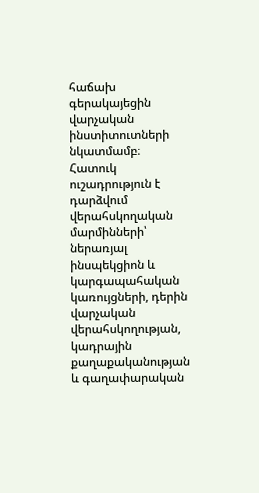հաճախ գերակայեցին վարչական ինստիտուտների նկատմամբ։ Հատուկ ուշադրություն է դարձվում վերահսկողական մարմինների՝ ներառյալ ինսպեկցիոն և կարգապահական կառույցների, դերին վարչական վերահսկողության, կադրային քաղաքականության և գաղափարական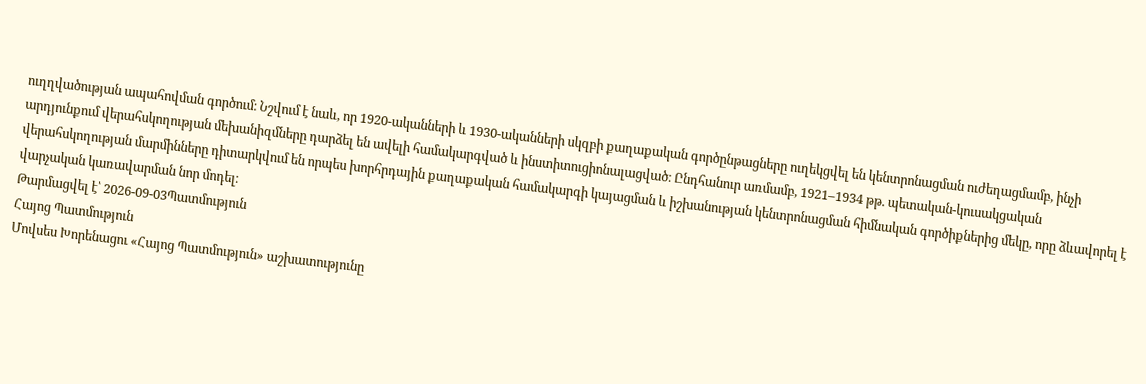ուղղվածության ապահովման գործում։ Նշվում է նաև, որ 1920-ականների և 1930-ականների սկզբի քաղաքական գործընթացները ուղեկցվել են կենտրոնացման ուժեղացմամբ, ինչի արդյունքում վերահսկողության մեխանիզմները դարձել են ավելի համակարգված և ինստիտուցիոնալացված։ Ընդհանուր առմամբ, 1921–1934 թթ. պետական-կուսակցական վերահսկողության մարմինները դիտարկվում են որպես խորհրդային քաղաքական համակարգի կայացման և իշխանության կենտրոնացման հիմնական գործիքներից մեկը, որը ձևավորել է վարչական կառավարման նոր մոդել։
Թարմացվել է՝ 2026-09-03Պատմություն
Հայոց Պատմություն
Մովսես Խորենացու «Հայոց Պատմություն» աշխատությունը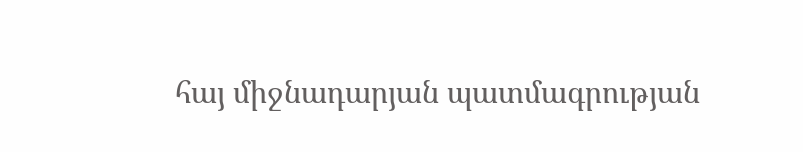հայ միջնադարյան պատմագրության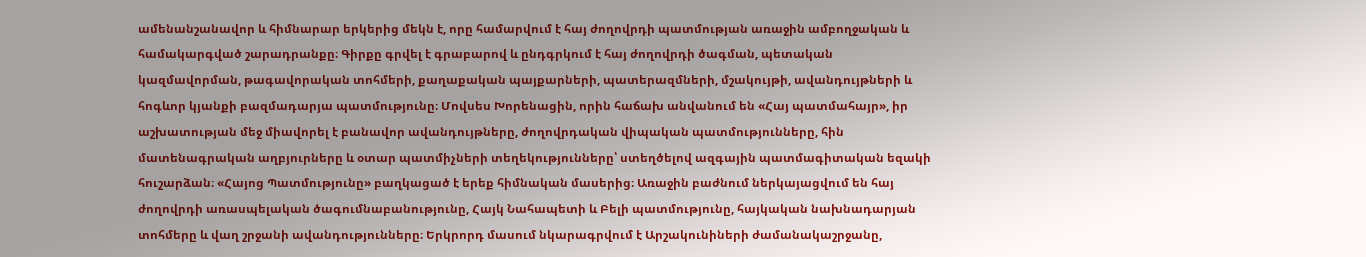ամենանշանավոր և հիմնարար երկերից մեկն է, որը համարվում է հայ ժողովրդի պատմության առաջին ամբողջական և համակարգված շարադրանքը։ Գիրքը գրվել է գրաբարով և ընդգրկում է հայ ժողովրդի ծագման, պետական կազմավորման, թագավորական տոհմերի, քաղաքական պայքարների, պատերազմների, մշակույթի, ավանդույթների և հոգևոր կյանքի բազմադարյա պատմությունը։ Մովսես Խորենացին, որին հաճախ անվանում են «Հայ պատմահայր», իր աշխատության մեջ միավորել է բանավոր ավանդույթները, ժողովրդական վիպական պատմությունները, հին մատենագրական աղբյուրները և օտար պատմիչների տեղեկությունները՝ ստեղծելով ազգային պատմագիտական եզակի հուշարձան։ «Հայոց Պատմությունը» բաղկացած է երեք հիմնական մասերից։ Առաջին բաժնում ներկայացվում են հայ ժողովրդի առասպելական ծագումնաբանությունը, Հայկ Նահապետի և Բելի պատմությունը, հայկական նախնադարյան տոհմերը և վաղ շրջանի ավանդությունները։ Երկրորդ մասում նկարագրվում է Արշակունիների ժամանակաշրջանը,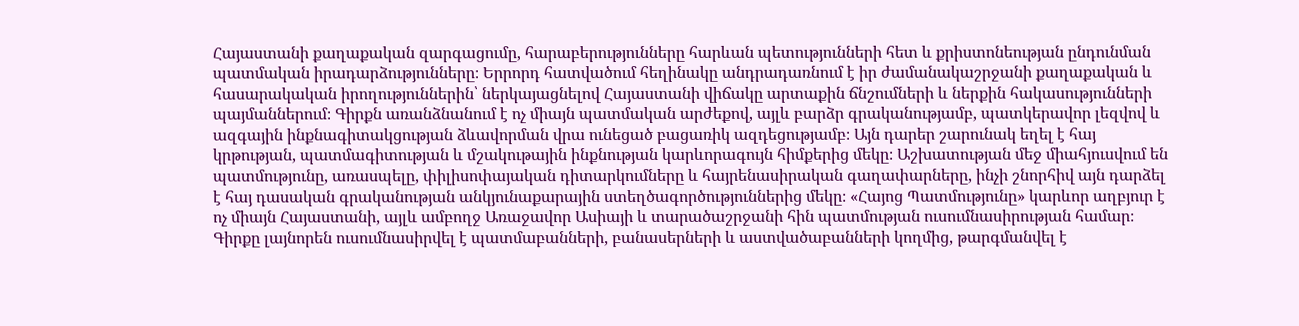Հայաստանի քաղաքական զարգացումը, հարաբերությունները հարևան պետությունների հետ և քրիստոնեության ընդունման պատմական իրադարձությունները։ Երրորդ հատվածում հեղինակը անդրադառնում է իր ժամանակաշրջանի քաղաքական և հասարակական իրողություններին՝ ներկայացնելով Հայաստանի վիճակը արտաքին ճնշումների և ներքին հակասությունների պայմաններում։ Գիրքն առանձնանում է ոչ միայն պատմական արժեքով, այլև բարձր գրականությամբ, պատկերավոր լեզվով և ազգային ինքնագիտակցության ձևավորման վրա ունեցած բացառիկ ազդեցությամբ։ Այն դարեր շարունակ եղել է հայ կրթության, պատմագիտության և մշակութային ինքնության կարևորագույն հիմքերից մեկը։ Աշխատության մեջ միահյուսվում են պատմությունը, առասպելը, փիլիսոփայական դիտարկումները և հայրենասիրական գաղափարները, ինչի շնորհիվ այն դարձել է հայ դասական գրականության անկյունաքարային ստեղծագործություններից մեկը։ «Հայոց Պատմությունը» կարևոր աղբյուր է ոչ միայն Հայաստանի, այլև ամբողջ Առաջավոր Ասիայի և տարածաշրջանի հին պատմության ուսումնասիրության համար։ Գիրքը լայնորեն ուսումնասիրվել է պատմաբանների, բանասերների և աստվածաբանների կողմից, թարգմանվել է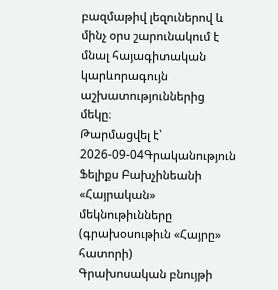բազմաթիվ լեզուներով և մինչ օրս շարունակում է մնալ հայագիտական կարևորագույն աշխատություններից մեկը։
Թարմացվել է՝ 2026-09-04Գրականություն
Ֆելիքս Բախչինեանի «Հայրական» մեկնութիւնները (գրախօսութիւն «Հայրը» հատորի)
Գրախոսական բնույթի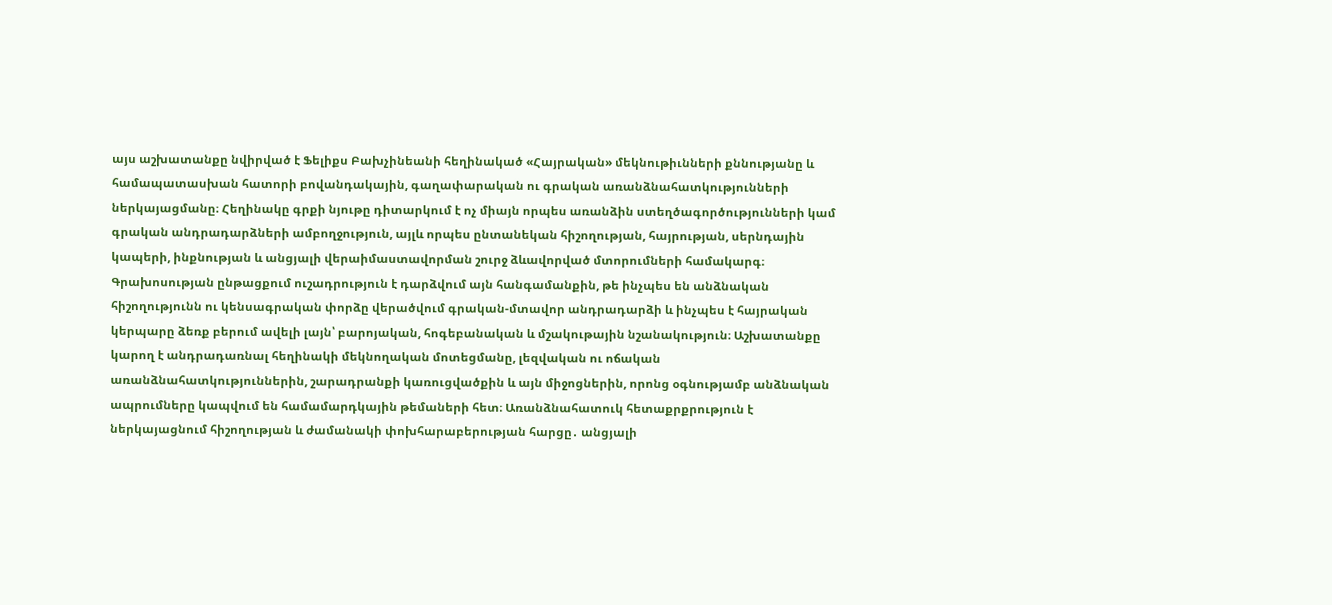այս աշխատանքը նվիրված է Ֆելիքս Բախչինեանի հեղինակած «Հայրական» մեկնութիւնների քննությանը և համապատասխան հատորի բովանդակային, գաղափարական ու գրական առանձնահատկությունների ներկայացմանը։ Հեղինակը գրքի նյութը դիտարկում է ոչ միայն որպես առանձին ստեղծագործությունների կամ գրական անդրադարձների ամբողջություն, այլև որպես ընտանեկան հիշողության, հայրության, սերնդային կապերի, ինքնության և անցյալի վերաիմաստավորման շուրջ ձևավորված մտորումների համակարգ։ Գրախոսության ընթացքում ուշադրություն է դարձվում այն հանգամանքին, թե ինչպես են անձնական հիշողությունն ու կենսագրական փորձը վերածվում գրական-մտավոր անդրադարձի և ինչպես է հայրական կերպարը ձեռք բերում ավելի լայն՝ բարոյական, հոգեբանական և մշակութային նշանակություն։ Աշխատանքը կարող է անդրադառնալ հեղինակի մեկնողական մոտեցմանը, լեզվական ու ոճական առանձնահատկություններին, շարադրանքի կառուցվածքին և այն միջոցներին, որոնց օգնությամբ անձնական ապրումները կապվում են համամարդկային թեմաների հետ։ Առանձնահատուկ հետաքրքրություն է ներկայացնում հիշողության և ժամանակի փոխհարաբերության հարցը․ անցյալի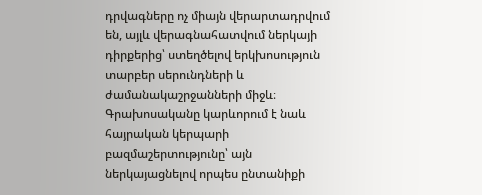դրվագները ոչ միայն վերարտադրվում են, այլև վերագնահատվում ներկայի դիրքերից՝ ստեղծելով երկխոսություն տարբեր սերունդների և ժամանակաշրջանների միջև։ Գրախոսականը կարևորում է նաև հայրական կերպարի բազմաշերտությունը՝ այն ներկայացնելով որպես ընտանիքի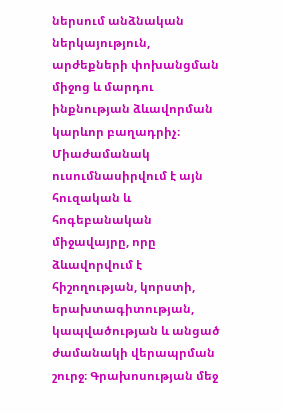ներսում անձնական ներկայություն, արժեքների փոխանցման միջոց և մարդու ինքնության ձևավորման կարևոր բաղադրիչ։ Միաժամանակ ուսումնասիրվում է այն հուզական և հոգեբանական միջավայրը, որը ձևավորվում է հիշողության, կորստի, երախտագիտության, կապվածության և անցած ժամանակի վերապրման շուրջ։ Գրախոսության մեջ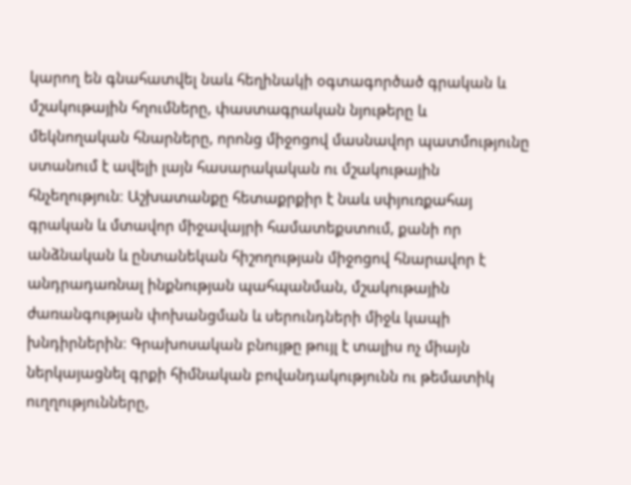կարող են գնահատվել նաև հեղինակի օգտագործած գրական և մշակութային հղումները, փաստագրական նյութերը և մեկնողական հնարները, որոնց միջոցով մասնավոր պատմությունը ստանում է ավելի լայն հասարակական ու մշակութային հնչեղություն։ Աշխատանքը հետաքրքիր է նաև սփյուռքահայ գրական և մտավոր միջավայրի համատեքստում, քանի որ անձնական և ընտանեկան հիշողության միջոցով հնարավոր է անդրադառնալ ինքնության պահպանման, մշակութային ժառանգության փոխանցման և սերունդների միջև կապի խնդիրներին։ Գրախոսական բնույթը թույլ է տալիս ոչ միայն ներկայացնել գրքի հիմնական բովանդակությունն ու թեմատիկ ուղղությունները,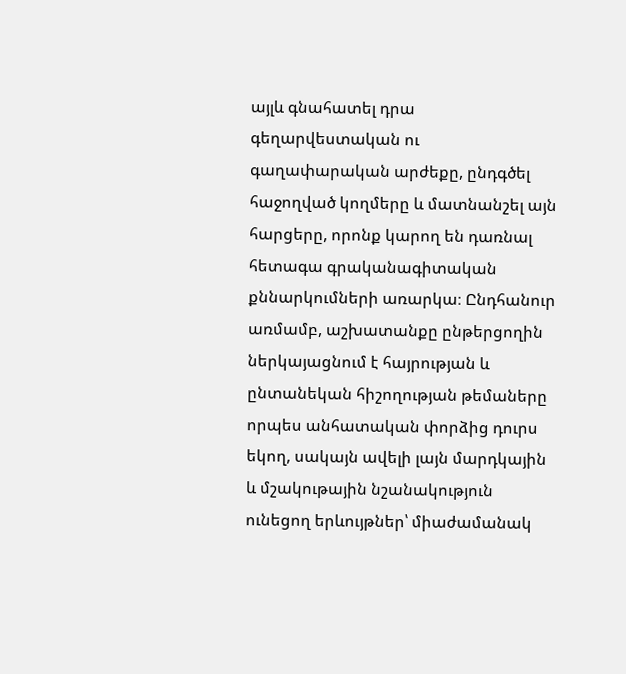այլև գնահատել դրա գեղարվեստական ու գաղափարական արժեքը, ընդգծել հաջողված կողմերը և մատնանշել այն հարցերը, որոնք կարող են դառնալ հետագա գրականագիտական քննարկումների առարկա։ Ընդհանուր առմամբ, աշխատանքը ընթերցողին ներկայացնում է հայրության և ընտանեկան հիշողության թեմաները որպես անհատական փորձից դուրս եկող, սակայն ավելի լայն մարդկային և մշակութային նշանակություն ունեցող երևույթներ՝ միաժամանակ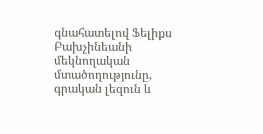գնահատելով Ֆելիքս Բախչինեանի մեկնողական մտածողությունը, գրական լեզուն և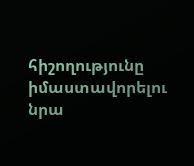հիշողությունը իմաստավորելու նրա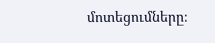մոտեցումները։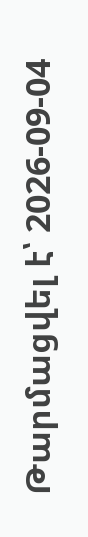Թարմացվել է՝ 2026-09-04